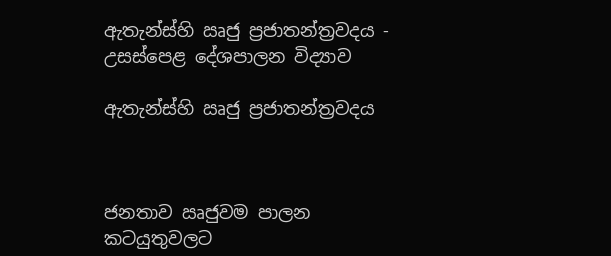ඇතැන්ස්හි ඍජු ප්‍රජාතන්ත්‍රවදය - උසස්පෙළ දේශපාලන විද්‍යාව

ඇතැන්ස්හි ඍජු ප්‍රජාතන්ත්‍රවදය



ජනතාව ඍජුවම පාලන කටයුතුවලට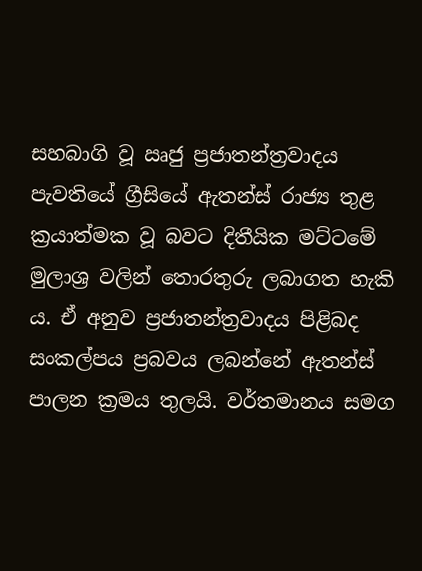සහබාගි වූ ඍජු ප්‍රජාතන්ත්‍රවාදය පැවතියේ ග්‍රීසියේ ඇතන්ස් රාජ්‍ය තුළ ක්‍රයාත්මක වූ බවට දිතීයික මට්ටමේ මුලාශ්‍ර වලින් තොරතුරු ලබාගත හැකි ය. ඒ අනුව ප්‍රජාතන්ත්‍රවාදය පිළිබද සංකල්පය ප්‍රබවය ලබන්නේ ඇතන්ස් පාලන ක්‍රමය තුලයි. වර්තමානය සමග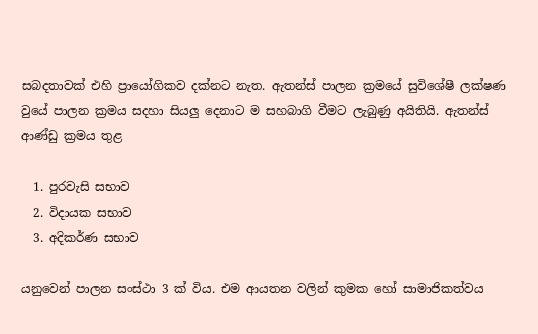සබදතාවක් එහි ප්‍රායෝගිකව දක්නට නැත. ඇතන්ස් පාලන ක්‍රමයේ සුවිශේෂී ලක්ෂණ වුයේ පාලන ක්‍රමය සදහා සියලු දෙනාට ම සහබාගි වීමට ලැබුණු අයිතියි. ඇතන්ස් ආණ්ඩු ක්‍රමය තුළ

  1. පුරවැසි සභාව
  2. විදායක සභාව
  3. අදිකර්ණ සභාව

යනුවෙන් පාලන සංස්ථා 3 ක් විය. එම ආයතන වලින් කුමක හෝ සාමාජිකත්වය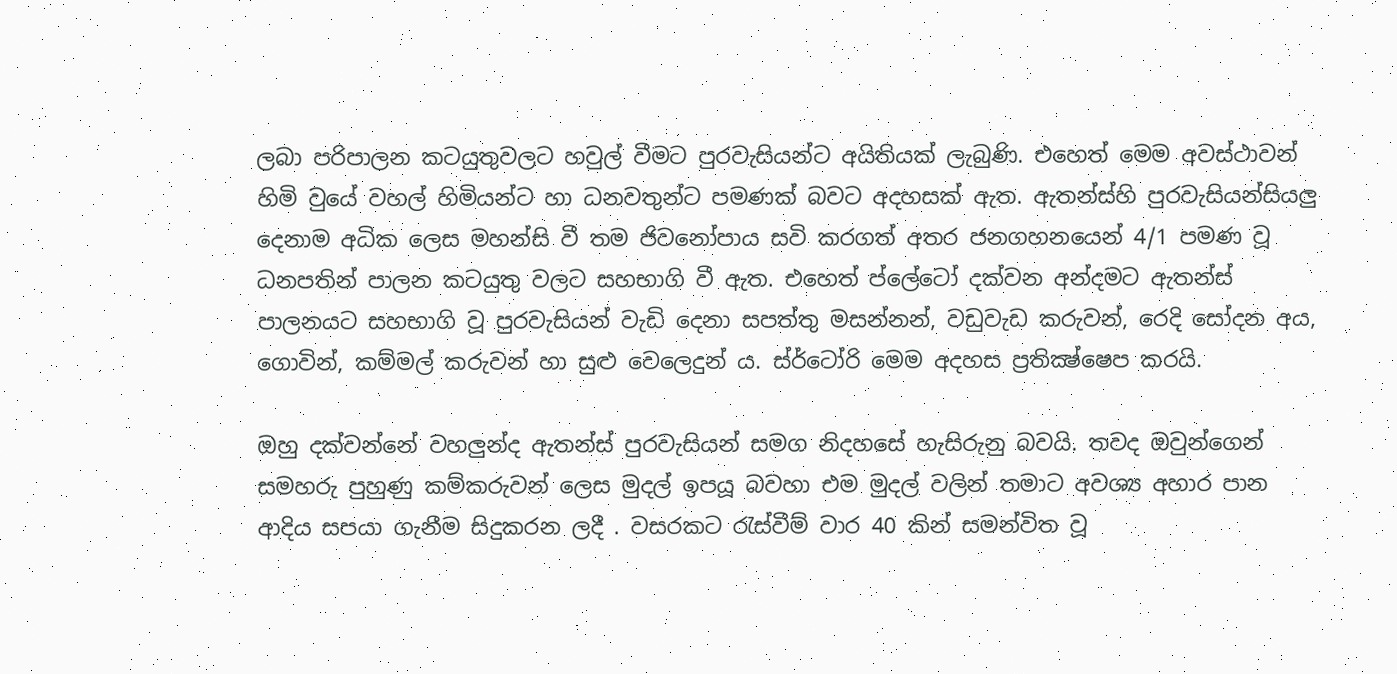ලබා පරිපාලන කටයුතුවලට හවුල් වීමට පුරවැසියන්ට අයිතියක් ලැබුණි. එහෙත් මෙම අවස්ථාවන් හිමි වුයේ වහල් හිමියන්ට හා ධනවතුන්ට පමණක් බවට අදහසක් ඇත. ඇතන්ස්හි පුරවැසියන්සියලු දෙනාම අධික ලෙස මහන්සි වී තම ජිවනෝපාය සවි කරගත් අතර ජනගහනයෙන් 4/1 පමණ වූ ධනපතින් පාලන කටයුතු වලට සහභාගි වී ඇත. එහෙත් ප්ලේටෝ දක්වන අන්දමට ඇතන්ස් පාලනයට සහභාගි වූ පුරවැසියන් වැඩි දෙනා සපත්තු මසන්නන්, වඩුවැඩ කරුවන්, රෙදි සෝදන අය, ගොවින්, කම්මල් කරුවන් හා සුළු වෙලෙදුන් ය. ස්ර්ටෝරි මෙම අදහස ප්‍රතික්‍ෂ්ෂෙප කරයි.

ඔහු දක්වන්නේ වහලුන්ද ඇතන්ස් පුරවැසියන් සමග නිදහසේ හැසිරුනු බවයි. තවද ඔවුන්ගෙන් සමහරු පුහුණු කම්කරුවන් ලෙස මුදල් ඉපයූ බවහා එම මුදල් වලින් තමාට අවශ්‍ය අහාර පාන ආදිය සපයා ගැනීම සිදුකරන ලදී . වසරකට රැස්වීම් වාර 40 කින් සමන්විත වූ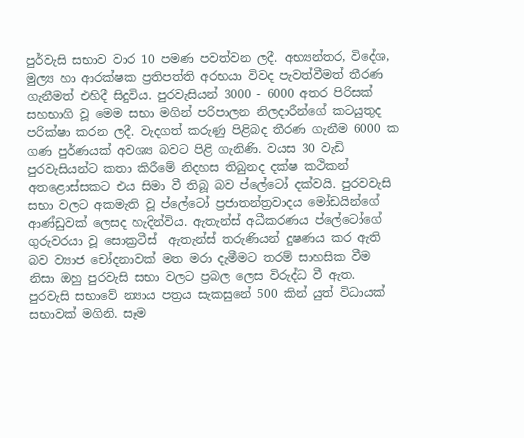පුර්වැසි සභාව වාර 10 පමණ පවත්වන ලදී. අභ්‍යන්තර, විදේශ, මුල්‍ය හා ආරක්ෂක ප්‍රතිපත්ති අරභයා විවද පැවත්වීමත් තීරණ ගැනීමත් එහිදී සිදුවිය. පුරවැසියන් 3000 - 6000 අතර පිරිසක් සහභාගි වූ මෙම සභා මගින් පරිපාලන නිලදාරීන්ගේ කටයුතුද පරික්ෂා කරන ලදී. වැදගත් කරුණු පිළිබද තීරණ ගැනීම 6000 ක ගණ පුර්ණයක් අවශ්‍ය බවට පිළි ගැනිණි. වයස 30 වැඩි පුරවැසියන්ට කතා කිරීමේ නිදහස තිබුනද දක්ෂ කථිකන් අතළොස්සකට එය සිමා වී තිබූ බව ප්ලේටෝ දක්වයි. පුරවවැසි සභා වලට අකමැති වූ ප්ලේටෝ ප්‍රජාතන්ත්‍රවාදය මෝඩයින්ගේ ආණ්ඩුවක් ලෙසද හැදින්විය. ඇතැන්ස් අධීකරණය ප්ලේටෝගේ ගුරුවරයා වූ සොක්‍රටීස්  ඇතැන්ස් තරුණියන් දුෂණය කර ඇති බව ව්‍යාජ චෝදනාවක් මත මරා දැමීමට තරම් සාහසික වීම නිසා ඔහු පුරවැසි සභා වලට ප්‍රබල ලෙස විරුද්ධ වී ඇත. පුරවැසි සභාවේ න්‍යාය පත්‍රය සැකසුනේ 500 කින් යුත් විධායක් සභාවක් මගිනි. සෑම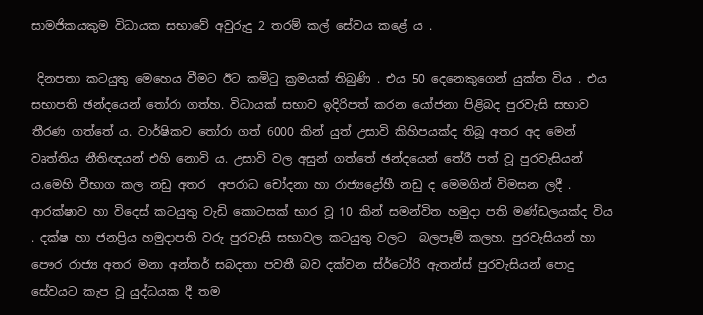සාමජිකයකුම විධායක සභාවේ අවුරුදු 2 තරම් කල් සේවය කළේ ය .

 දිනපතා කටයුතු මෙහෙය වීමට ඊට කමිටු ක්‍රමයක් තිබුණි . එය 50 දෙනෙකුගෙන් යුක්ත විය . එය සභාපති ඡන්දයෙන් තෝරා ගත්හ. විධායක් සභාව ඉදිරිපත් කරන යෝජනා පිළිබද පුරවැසි සභාව  තීරණ ගත්තේ ය. වාර්ෂිකව තෝරා ගත් 6000 කින් යුත් උසාවි කිහිපයක්ද තිබූ අතර අද මෙන් වෘත්තිය නීතිඥයන් එහි නොවි ය. උසාවි වල අසුන් ගත්තේ ඡන්දයෙන් තේරී පත් වූ පුරවැසියන් ය.මෙහි වීභාග කල නඩු අතර  අපරාධ චෝදනා හා රාජ්‍යද්‍රෝහී නඩු ද මෙමගින් විමසන ලදී . ආරක්ෂාව හා විදෙස් කටයුතු වැඩි කොටසක් භාර වූ 10 කින් සමන්විත හමුදා පති මණ්ඩලයක්ද විය . දක්ෂ හා ජනප්‍රිය හමුදාපති වරු පුරවැසි සභාවල කටයුතු වලට  බලපෑම් කලහ. පුරවැසියන් හා පෞර රාජ්‍ය අතර මනා අන්තර් සබදතා පවතී බව දක්වන ස්ර්ටෝරි ඇතන්ස් පුරවැසියන් පොදු සේවයට කැප වූ යුද්ධයක දී තම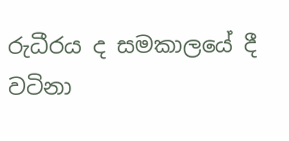රුධීරය ද සමකාලයේ දී වටිනා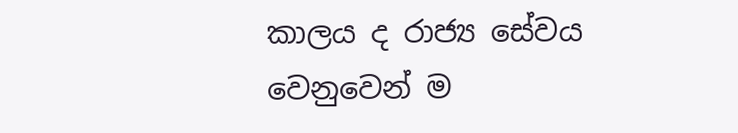කාලය ද රාජ්‍ය සේවය වෙනුවෙන් ම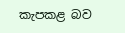කැපකළ බව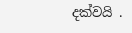දක්වයි .